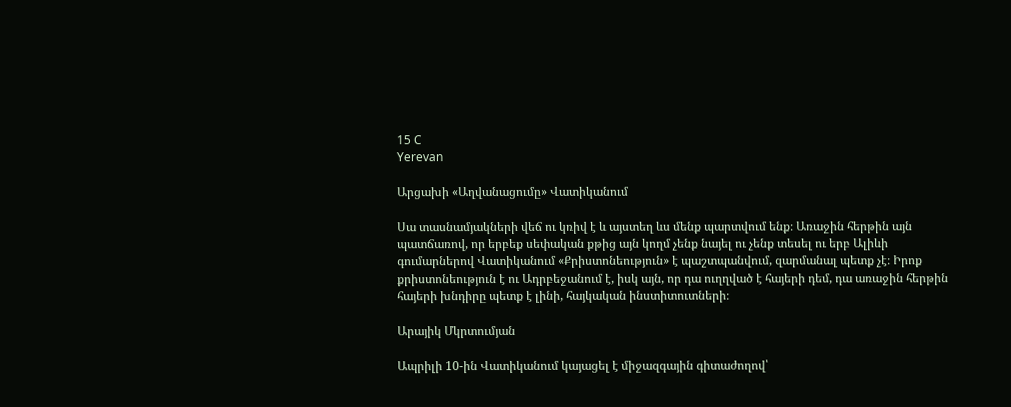15 C
Yerevan

Արցախի «Աղվանացումը» Վատիկանում

Սա տասնամյակների վեճ ու կռիվ է և այստեղ ևս մենք պարտվում ենք։ Առաջին հերթին այն պատճառով, որ երբեք սեփական քթից այն կողմ չենք նայել ու չենք տեսել ու երբ Ալիևի գումարներով Վատիկանում «Քրիստոնեություն» է պաշտպանվում, զարմանալ պետք չէ։ Իրոք քրիստոնեություն է ու Ադրբեջանում է, իսկ այն, որ դա ուղղված է հայերի դեմ, դա առաջին հերթին հայերի խնդիրը պետք է լինի, հայկական ինստիտուտների։

Արայիկ Մկրտումյան

Ապրիլի 10-ին Վատիկանում կայացել է միջազգային գիտաժողով՝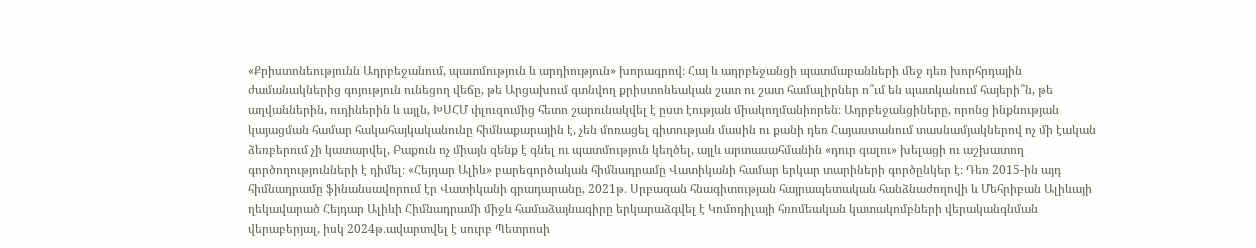«Քրիստոնեությունն Ադրբեջանում, պատմություն և արդիություն» խորագրով։ Հայ և ադրբեջանցի պատմաբանների մեջ դեռ խորհրդային ժամանակներից գոյություն ունեցող վեճը, թե Արցախում գտնվող քրիստոնեական շատ ու շատ համալիրներ ո՞ւմ են պատկանում հայերի՞ն, թե աղվաններին, ուդիներին և այլն, ԽՍՀՄ փլուզումից հետո շարունակվել է ըստ էության միակողմանիորեն։ Ադրբեջանցիները, որոնց ինքնության կայացման համար հակահայկականունը հիմնաքարային է, չեն մոռացել գիտության մասին ու քանի դեռ Հայաստանում տասնամյակներով ոչ մի էական ձեռբերում չի կատարվել, Բաքուն ոչ միայն զենք է գնել ու պատմություն կեղծել, այլև արտասահմանին «դուր գալու» խելացի ու աշխատող գործողությունների է դիմել։ «Հեյդար Ալիև» բարեգործական հիմնադրամը Վատիկանի համար երկար տարիների գործընկեր է։ Դեռ 2015-ին այդ հիմնադրամը ֆինանսավորում էր Վատիկանի գրադարանը, 2021թ․ Սրբազան հնագիտության հայրապետական հանձնաժողովի և Մեհրիբան Ալիևայի ղեկավարած Հեյդար Ալիևի Հիմնադրամի միջև համաձայնագիրը երկարաձգվել է Կոմոդիլայի հռոմեական կատակոմբների վերականգնման վերաբերյալ, իսկ 2024թ․ավարտվել է սուրբ Պետրոսի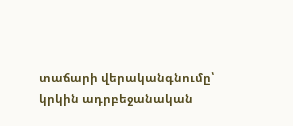տաճարի վերականգնումը՝ կրկին ադրբեջանական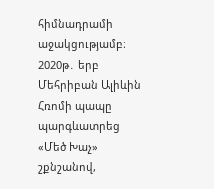հիմնադրամի աջակցությամբ։ 2020թ․ երբ Մեհրիբան Ալիևին Հռոմի պապը պարգևատրեց «Մեծ Խաչ» շքնշանով,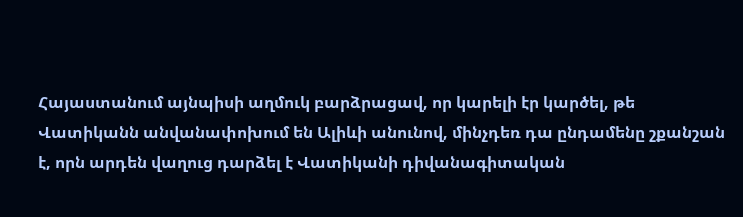Հայաստանում այնպիսի աղմուկ բարձրացավ, որ կարելի էր կարծել, թե Վատիկանն անվանափոխում են Ալիևի անունով, մինչդեռ դա ընդամենը շքանշան է, որն արդեն վաղուց դարձել է Վատիկանի դիվանագիտական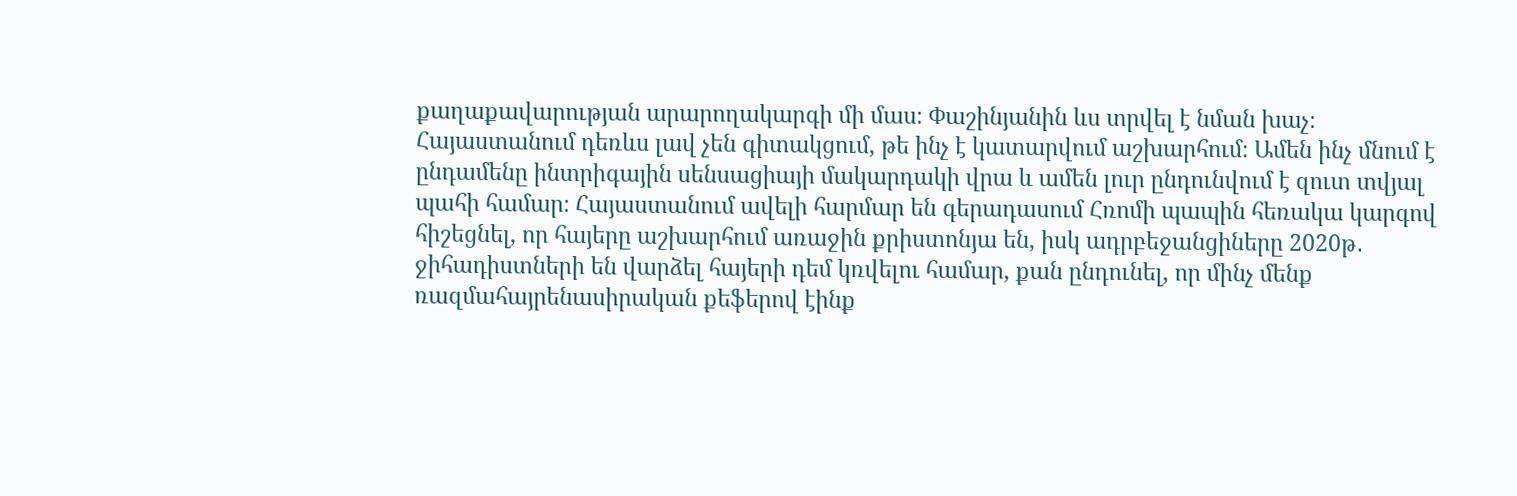քաղաքավարության արարողակարգի մի մաս։ Փաշինյանին ևս տրվել է նման խաչ։
Հայաստանում դեռևս լավ չեն գիտակցում, թե ինչ է կատարվում աշխարհում։ Ամեն ինչ մնում է ընդամենը ինտրիգային սենսացիայի մակարդակի վրա և ամեն լուր ընդունվում է զուտ տվյալ պահի համար։ Հայաստանում ավելի հարմար են գերադասում Հռոմի պապին հեռակա կարգով հիշեցնել, որ հայերը աշխարհում առաջին քրիստոնյա են, իսկ ադրբեջանցիները 2020թ․ ջիհադիստների են վարձել հայերի դեմ կռվելու համար, քան ընդունել, որ մինչ մենք ռազմահայրենասիրական քեֆերով էինք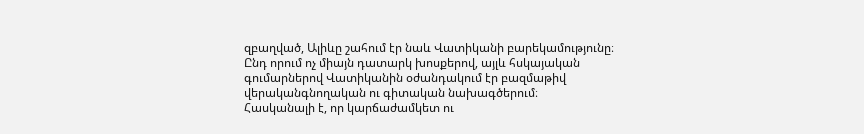զբաղված, Ալիևը շահում էր նաև Վատիկանի բարեկամությունը։ Ընդ որում ոչ միայն դատարկ խոսքերով, այլև հսկայական գումարներով Վատիկանին օժանդակում էր բազմաթիվ վերականգնողական ու գիտական նախագծերում։
Հասկանալի է, որ կարճաժամկետ ու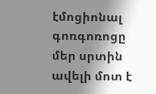էմոցիոնալ գոռգոռոցը մեր սրտին ավելի մոտ է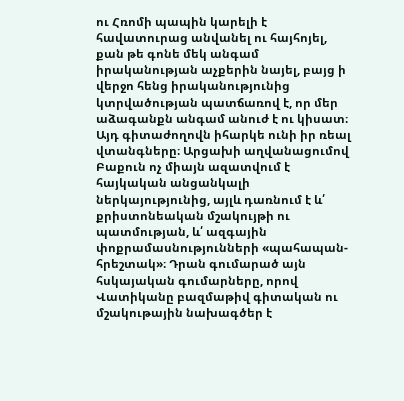ու Հռոմի պապին կարելի է հավատուրաց անվանել ու հայհոյել, քան թե գոնե մեկ անգամ իրականության աչքերին նայել, բայց ի վերջո հենց իրականությունից կտրվածության պատճառով է, որ մեր աձագանքն անգամ անուժ է ու կիսատ։
Այդ գիտաժողովն իհարկե ունի իր ռեալ վտանգները։ Արցախի աղվանացումով Բաքուն ոչ միայն ազատվում է հայկական անցանկալի ներկայությունից, այլև դառնում է և՛ քրիստոնեական մշակույթի ու պատմության, և՛ ազգային փոքրամասնությունների «պահապան-հրեշտակ»։ Դրան գումարած այն հսկայական գումարները, որով Վատիկանը բազմաթիվ գիտական ու մշակութային նախագծեր է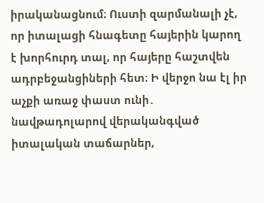իրականացնում։ Ուստի զարմանալի չէ, որ իտալացի հնագետը հայերին կարող է խորհուրդ տալ, որ հայերը հաշտվեն ադրբեջանցիների հետ։ Ի վերջո նա էլ իր աչքի առաջ փաստ ունի․ նավթադոլարով վերականգված իտալական տաճարներ,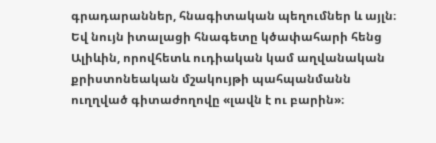գրադարաններ, հնագիտական պեղումներ և այլն։ Եվ նույն իտալացի հնագետը կծափահարի հենց Ալիևին, որովհետև ուդիական կամ աղվանական քրիստոնեական մշակույթի պահպանմանն ուղղված գիտաժողովը «լավն է ու բարին»։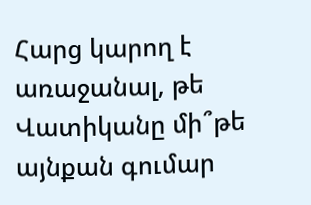Հարց կարող է առաջանալ, թե Վատիկանը մի՞թե այնքան գումար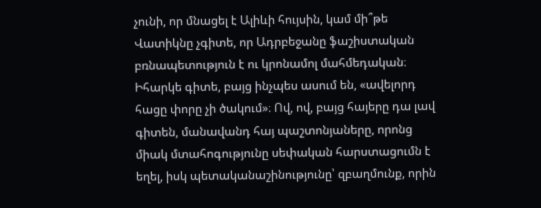չունի, որ մնացել է Ալիևի հույսին, կամ մի՞թե Վատիկնը չգիտե, որ Ադրբեջանը ֆաշիստական բռնապետություն է ու կրոնամոլ մահմեդական։ Իհարկե գիտե, բայց ինչպես ասում են, «ավելորդ հացը փորը չի ծակում»։ Ով, ով, բայց հայերը դա լավ գիտեն, մանավանդ հայ պաշտոնյաները, որոնց միակ մտահոգությունը սեփական հարստացումն է եղել, իսկ պետականաշինությունը՝ զբաղմունք, որին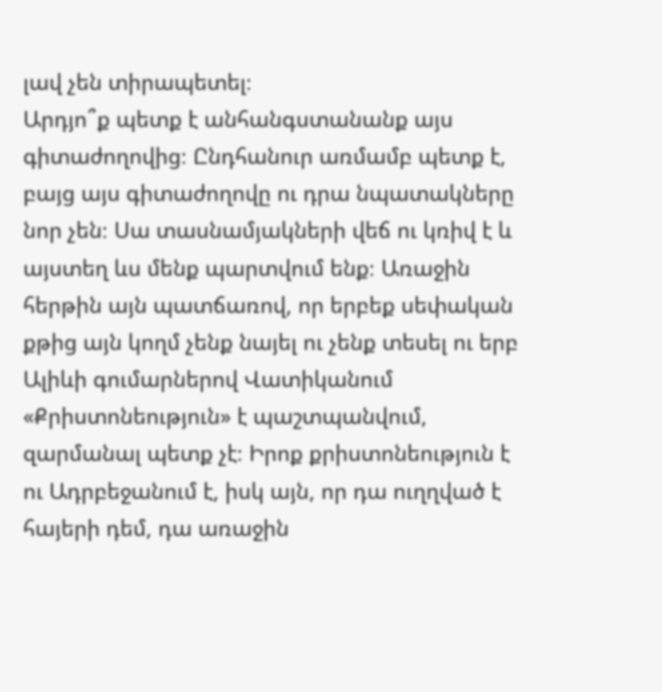լավ չեն տիրապետել։
Արդյո՞ք պետք է անհանգստանանք այս գիտաժողովից։ Ընդհանուր առմամբ պետք է, բայց այս գիտաժողովը ու դրա նպատակները նոր չեն։ Սա տասնամյակների վեճ ու կռիվ է և այստեղ ևս մենք պարտվում ենք։ Առաջին հերթին այն պատճառով, որ երբեք սեփական քթից այն կողմ չենք նայել ու չենք տեսել ու երբ Ալիևի գումարներով Վատիկանում «Քրիստոնեություն» է պաշտպանվում, զարմանալ պետք չէ։ Իրոք քրիստոնեություն է ու Ադրբեջանում է, իսկ այն, որ դա ուղղված է հայերի դեմ, դա առաջին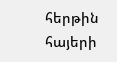հերթին հայերի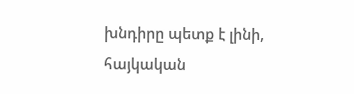խնդիրը պետք է լինի, հայկական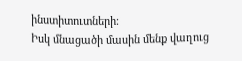ինստիտուտների։
Իսկ մնացածի մասին մենք վաղուց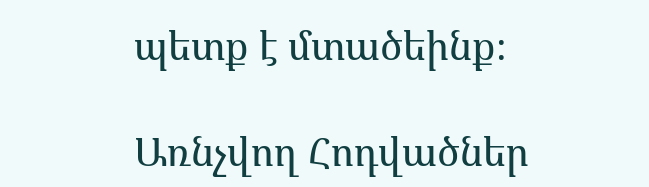պետք է մտածեինք։

Առնչվող Հոդվածներ